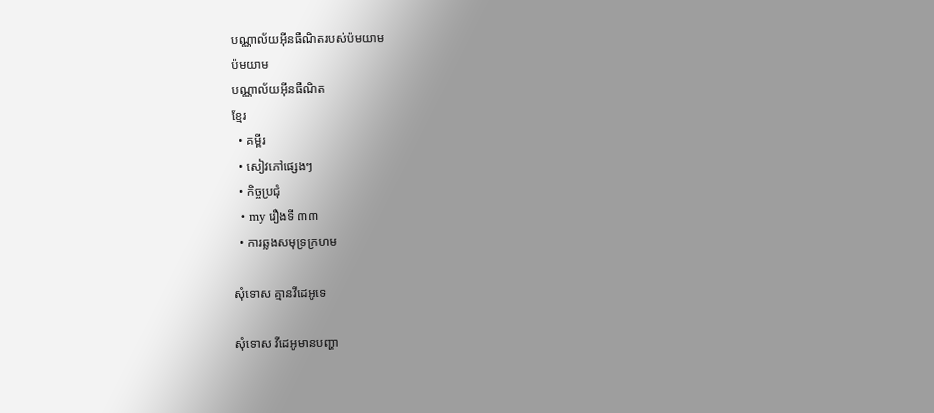បណ្ណាល័យអ៊ីនធឺណិតរបស់ប៉មយាម
ប៉មយាម
បណ្ណាល័យអ៊ីនធឺណិត
ខ្មែរ
  • គម្ពីរ
  • សៀវភៅផ្សេងៗ
  • កិច្ចប្រជុំ
  • my រឿងទី ៣៣
  • ការឆ្លងសមុទ្រក្រហម

សុំទោស គ្មានវីដេអូទេ

សុំទោស វីដេអូមានបញ្ហា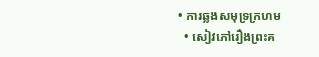• ការឆ្លងសមុទ្រក្រហម
  • សៀវភៅរឿងព្រះគ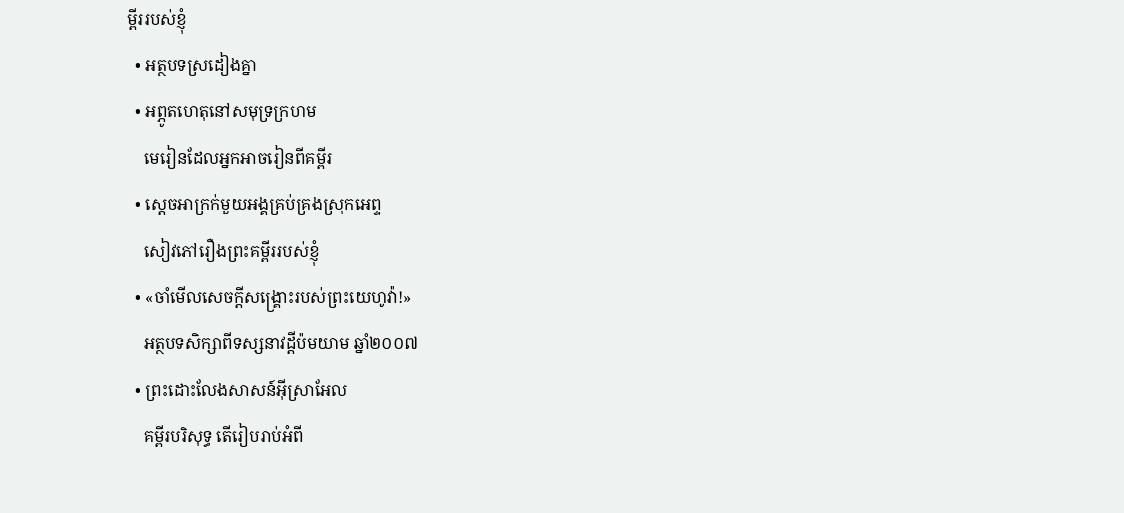ម្ពីររបស់ខ្ញុំ
  • អត្ថបទស្រដៀងគ្នា
  • អព្ភូតហេតុនៅសមុទ្រក្រហម
    មេរៀនដែលអ្នកអាចរៀនពីគម្ពីរ
  • ស្ដេចអាក្រក់មួយអង្គគ្រប់គ្រងស្រុកអេព្ទ
    សៀវភៅរឿងព្រះគម្ពីររបស់ខ្ញុំ
  • «ចាំមើលសេចក្ដីសង្គ្រោះរបស់ព្រះយេហូវ៉ា!»
    អត្ថបទសិក្សាពីទស្សនាវដ្ដីប៉មយាម ឆ្នាំ២០០៧
  • ព្រះដោះលែងសាសន៍អ៊ីស្រាអែល
    គម្ពីរបរិសុទ្ធ តើរៀបរាប់អំពី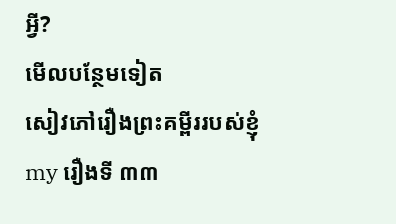អ្វី?
មើលបន្ថែមទៀត
សៀវភៅរឿងព្រះគម្ពីររបស់ខ្ញុំ
my រឿងទី ៣៣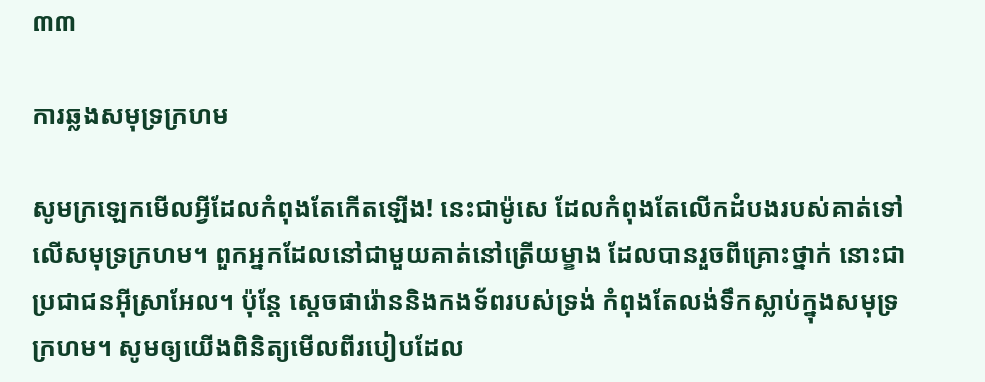៣៣

ការឆ្លងសមុទ្រក្រហម

សូមក្រឡេកមើលអ្វីដែលកំពុងតែកើតឡើង! នេះជាម៉ូសេ ដែលកំពុងតែលើកដំបងរបស់គាត់ទៅលើសមុទ្រក្រហម។ ពួកអ្នកដែលនៅជាមួយគាត់នៅត្រើយម្ខាង ដែលបានរួចពីគ្រោះថ្នាក់ នោះជាប្រជាជនអ៊ីស្រាអែល។ ប៉ុន្តែ ស្តេចផារ៉ោននិងកងទ័ពរបស់ទ្រង់ កំពុងតែលង់ទឹកស្លាប់ក្នុងសមុទ្រក្រហម។ សូមឲ្យយើងពិនិត្យមើលពីរបៀបដែល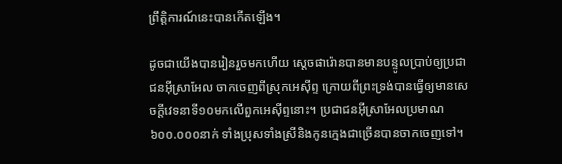ព្រឹត្ដិការណ៍នេះបានកើតឡើង។

ដូចជាយើងបានរៀនរួចមកហើយ ស្តេចផារ៉ោនបានមានបន្ទូលប្រាប់ឲ្យប្រជាជនអ៊ីស្រាអែល ចាកចេញពីស្រុកអេស៊ីព្ទ ក្រោយពីព្រះទ្រង់បានធ្វើឲ្យមានសេចក្ដីវេទនាទី១០មកលើពួកអេស៊ីព្ទនោះ។ ប្រជាជនអ៊ីស្រាអែលប្រមាណ៦០០.០០០នាក់ ទាំងប្រុសទាំងស្រីនិងកូនក្មេងជាច្រើនបានចាកចេញទៅ។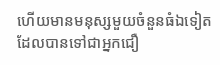ហើយមានមនុស្សមួយចំនួនធំឯទៀត ដែលបានទៅជាអ្នកជឿ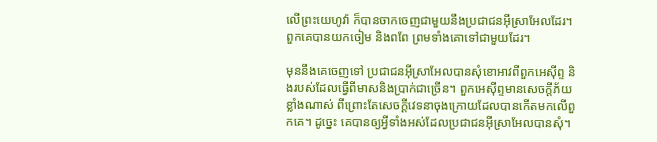លើព្រះយេហូវ៉ា ក៏បានចាកចេញជាមួយនឹងប្រជាជនអ៊ីស្រាអែលដែរ។ ពួកគេបានយកចៀម និងពពែ ព្រមទាំងគោទៅជាមួយដែរ។

មុននឹងគេចេញទៅ ប្រជាជនអ៊ីស្រាអែលបានសុំខោអាវពីពួកអេស៊ីព្ទ និងរបស់ដែលធ្វើពីមាសនិងប្រាក់ជាច្រើន។ ពួកអេស៊ីព្ទមានសេចក្ដីភ័យខ្លាំងណាស់ ពីព្រោះតែសេចក្ដីវេទនាចុងក្រោយដែលបានកើតមកលើពួកគេ។ ដូច្នេះ គេបានឲ្យអ្វីទាំងអស់ដែលប្រជាជនអ៊ីស្រាអែលបានសុំ។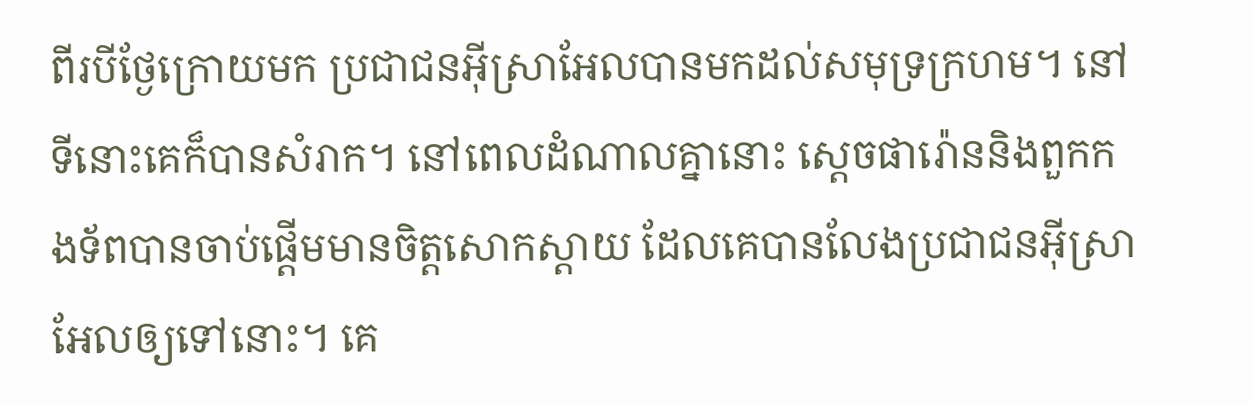ពីរបីថ្ងែក្រោយមក ប្រជាជនអ៊ីស្រាអែលបានមកដល់សមុទ្រក្រហម។ នៅទីនោះគេក៏បានសំរាក។ នៅពេលដំណាលគ្នានោះ ស្តេចផារ៉ោននិងពួកកងទ័ពបានចាប់ផ្ដើមមានចិត្តសោកស្ដាយ ដែលគេបានលែងប្រជាជនអ៊ីស្រាអែលឲ្យទៅនោះ។ គេ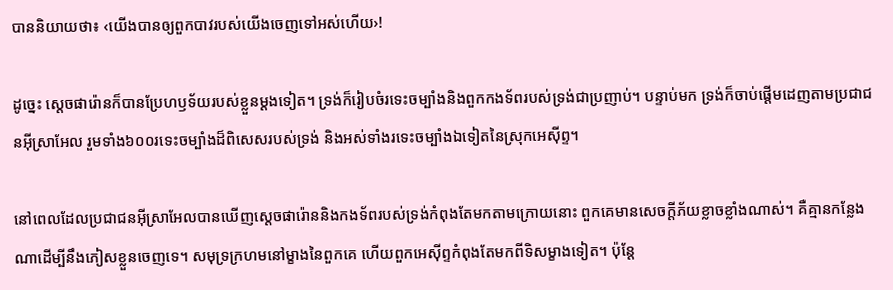បាននិយាយថា៖ ‹យើងបានឲ្យពួកបាវរបស់យើងចេញទៅអស់ហើយ›!

ដូច្នេះ ស្តេចផារ៉ោនក៏បានប្រែហឫទ័យរបស់ខ្លួនម្ដងទៀត។ ទ្រង់ក៏រៀបចំរទេះចម្បាំងនិងពួកកងទ័ពរបស់ទ្រង់ជាប្រញាប់។ បន្ទាប់មក ទ្រង់ក៏ចាប់ផ្ដើមដេញតាមប្រជាជនអ៊ីស្រាអែល រួមទាំង៦០០រទេះចម្បាំងដ៏ពិសេសរបស់ទ្រង់ និងអស់ទាំងរទេះចម្បាំងឯទៀតនៃស្រុកអេស៊ីព្ទ។

នៅពេលដែលប្រជាជនអ៊ីស្រាអែលបានឃើញស្តេចផារ៉ោននិងកងទ័ពរបស់ទ្រង់កំពុងតែមកតាមក្រោយនោះ ពួកគេមានសេចក្ដីភ័យខ្លាចខ្លាំងណាស់។ គឺគ្មានកន្លែងណាដើម្បីនឹងភៀសខ្លួនចេញទេ។ សមុទ្រក្រហមនៅម្ខាងនៃពួកគេ ហើយពួកអេស៊ីព្ទកំពុងតែមកពីទិសម្ខាងទៀត។ ប៉ុន្តែ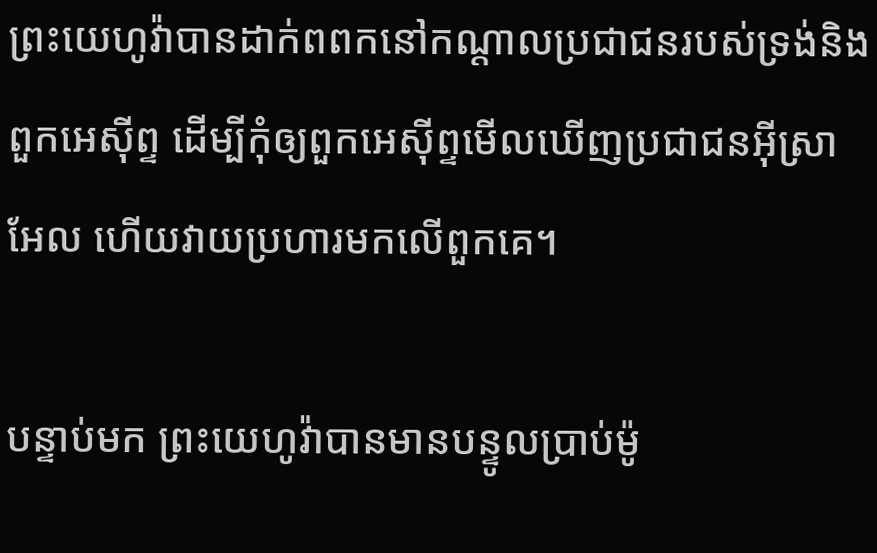ព្រះយេហូវ៉ាបានដាក់ពពកនៅកណ្ដាលប្រជាជនរបស់ទ្រង់និងពួកអេស៊ីព្ទ ដើម្បីកុំឲ្យពួកអេស៊ីព្ទមើលឃើញប្រជាជនអ៊ីស្រាអែល ហើយវាយប្រហារមកលើពួកគេ។

បន្ទាប់មក ព្រះយេហូវ៉ាបានមានបន្ទូលប្រាប់ម៉ូ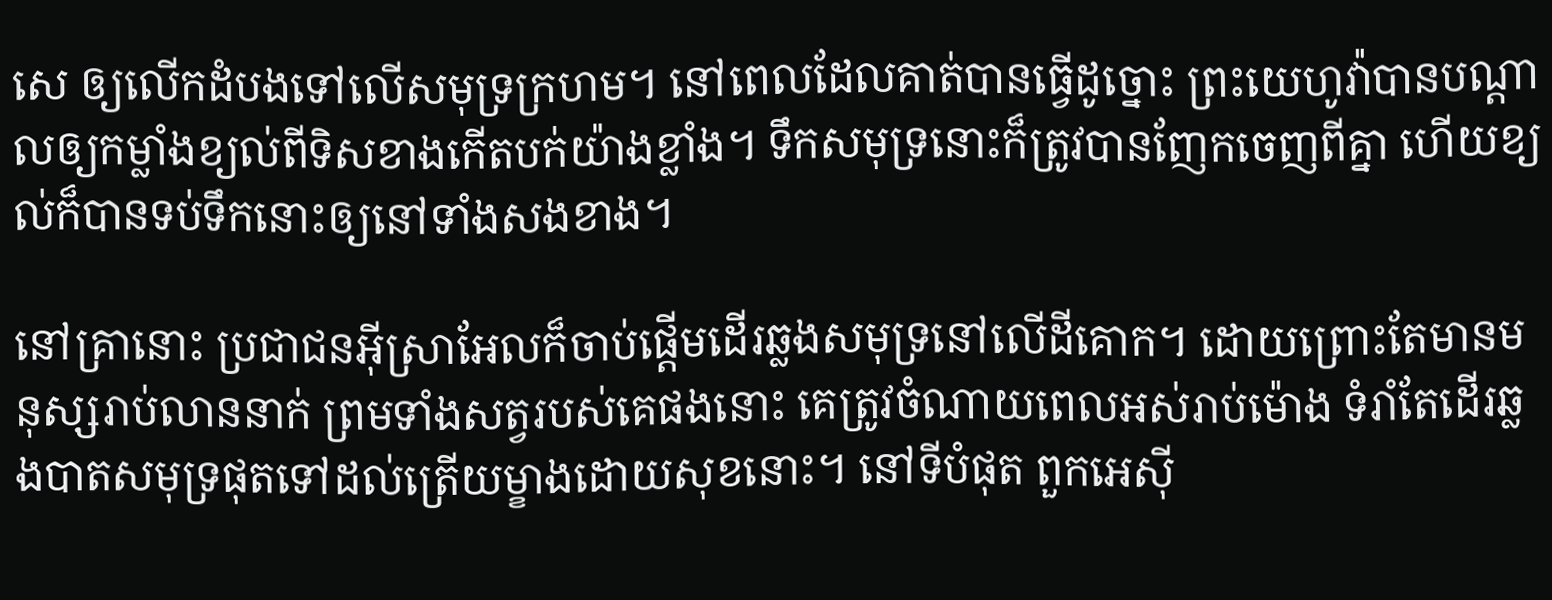សេ ឲ្យលើកដំបងទៅលើសមុទ្រក្រហម។ នៅពេលដែលគាត់បានធ្វើដូច្នោះ ព្រះយេហូវ៉ាបានបណ្ដាលឲ្យកម្លាំងខ្យល់ពីទិសខាងកើតបក់យ៉ាងខ្លាំង។ ទឹកសមុទ្រនោះក៏ត្រូវបានញែកចេញពីគ្នា ហើយខ្យល់ក៏បានទប់ទឹកនោះឲ្យនៅទាំងសងខាង។

នៅគ្រានោះ ប្រជាជនអ៊ីស្រាអែលក៏ចាប់ផ្ដើមដើរឆ្លងសមុទ្រនៅលើដីគោក។ ដោយព្រោះតែមានមនុស្សរាប់លាននាក់ ព្រមទាំងសត្វរបស់គេផងនោះ គេត្រូវចំណាយពេលអស់រាប់ម៉ោង ទំរាំតែដើរឆ្លងបាតសមុទ្រផុតទៅដល់ត្រើយម្ខាងដោយសុខនោះ។ នៅទីបំផុត ពួកអេស៊ី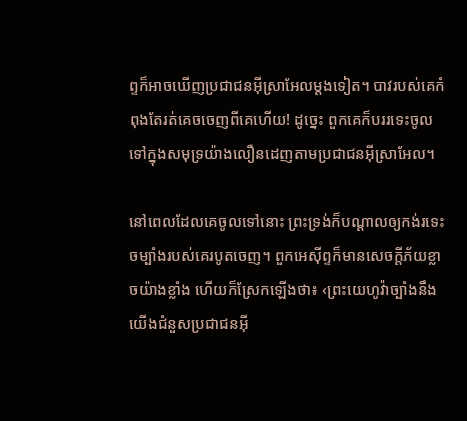ព្ទក៏អាចឃើញប្រជាជនអ៊ីស្រាអែលម្ដងទៀត។ បាវរបស់គេកំពុងតែរត់គេចចេញពីគេហើយ! ដូច្នេះ ពួកគេក៏បររទេះចូលទៅក្នុងសមុទ្រយ៉ាងលឿនដេញតាមប្រជាជនអ៊ីស្រាអែល។

នៅពេលដែលគេចូលទៅនោះ ព្រះទ្រង់ក៏បណ្ដាលឲ្យកង់រទេះចម្បាំងរបស់គេរបូតចេញ។ ពួកអេស៊ីព្ទក៏មានសេចក្ដីភ័យខ្លាចយ៉ាងខ្លាំង ហើយក៏ស្រែកឡើងថា៖ ‹ព្រះយេហូវ៉ាច្បាំងនឹងយើងជំនួសប្រជាជនអ៊ី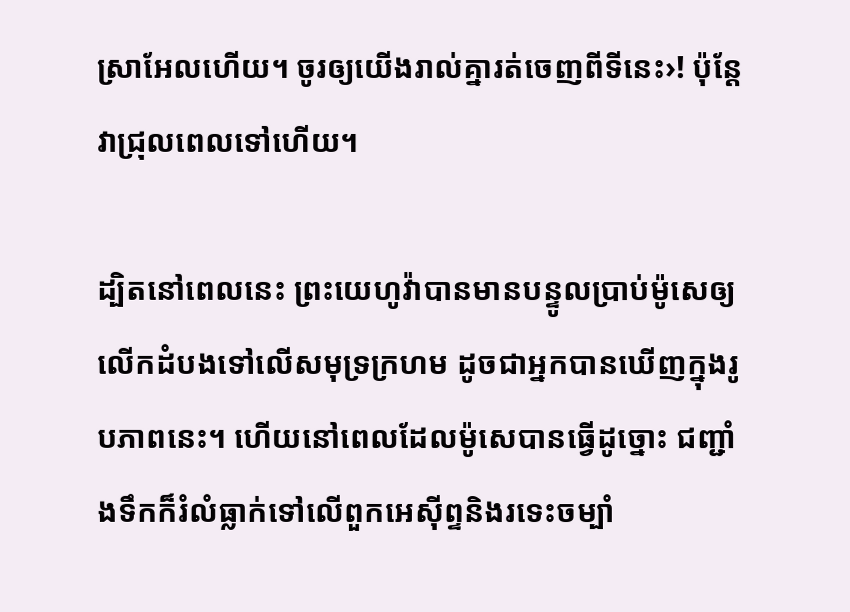ស្រាអែលហើយ។ ចូរឲ្យយើងរាល់គ្នារត់ចេញពីទីនេះ›! ប៉ុន្តែវាជ្រុលពេលទៅហើយ។

ដ្បិតនៅពេលនេះ ព្រះយេហូវ៉ាបានមានបន្ទូលប្រាប់ម៉ូសេឲ្យលើកដំបងទៅលើសមុទ្រក្រហម ដូចជាអ្នកបានឃើញក្នុងរូបភាពនេះ។ ហើយនៅពេលដែលម៉ូសេបានធ្វើដូច្នោះ ជញ្ជាំងទឹកក៏រំលំធ្លាក់ទៅលើពួកអេស៊ីព្ទនិងរទេះចម្បាំ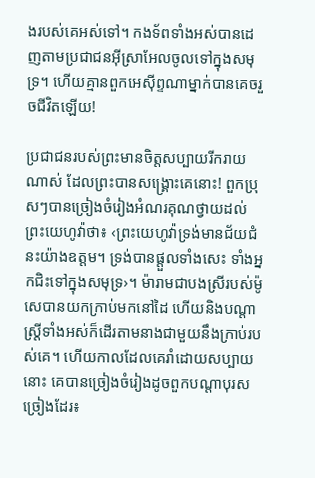ងរបស់គេអស់ទៅ។ កងទ័ពទាំងអស់បានដេញតាមប្រជាជនអ៊ីស្រាអែលចូលទៅក្នុងសមុទ្រ។ ហើយគ្មានពួកអេស៊ីព្ទណាម្នាក់បានគេចរួចជីវិតឡើយ!

ប្រជាជនរបស់ព្រះមានចិត្តសប្បាយរីករាយណាស់ ដែលព្រះបានសង្គ្រោះគេនោះ! ពួកប្រុសៗបានច្រៀងចំរៀងអំណរគុណថ្វាយដល់ព្រះយេហូវ៉ាថា៖ ‹ព្រះយេហូវ៉ាទ្រង់មានជ័យជំនះយ៉ាងឧត្តម។ ទ្រង់បានផ្ដួលទាំងសេះ ទាំងអ្នកជិះទៅក្នុងសមុទ្រ›។ ម៉ារាមជាបងស្រីរបស់ម៉ូសេបានយកក្រាប់មកនៅដៃ ហើយនិងបណ្ដាស្ត្រីទាំងអស់ក៏ដើរតាមនាងជាមួយនឹងក្រាប់របស់គេ។ ហើយកាលដែលគេរាំដោយសប្បាយនោះ គេបានច្រៀងចំរៀងដូចពួកបណ្ដាបុរសច្រៀងដែរ៖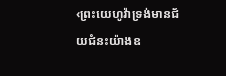‹ព្រះយេហូវ៉ាទ្រង់មានជ័យជំនះយ៉ាងឧ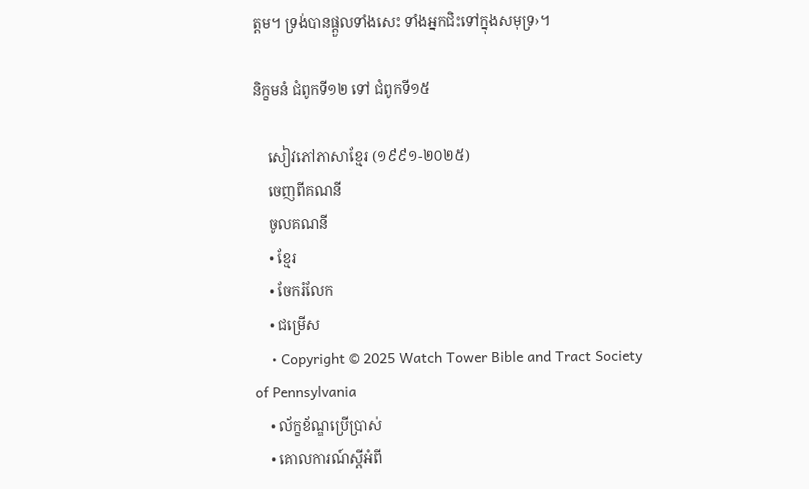ត្តម។ ទ្រង់បានផ្ដួលទាំងសេះ ទាំងអ្នកជិះទៅក្នុងសមុទ្រ›។

និក្ខមនំ ជំពូកទី១២ ទៅ ជំពូកទី១៥

    សៀវភៅភាសាខ្មែរ (១៩៩១-២០២៥)
    ចេញពីគណនី
    ចូលគណនី
    • ខ្មែរ
    • ចែករំលែក
    • ជម្រើស
    • Copyright © 2025 Watch Tower Bible and Tract Society of Pennsylvania
    • ល័ក្ខខ័ណ្ឌប្រើប្រាស់
    • គោលការណ៍ស្ដីអំពី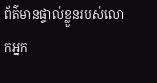ព័ត៌មានផ្ទាល់ខ្លួនរបស់លោកអ្នក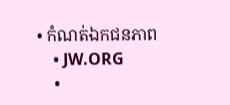• កំណត់ឯកជនភាព
    • JW.ORG
    •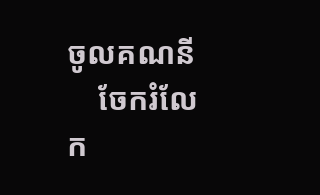ចូលគណនី
    ចែករំលែក